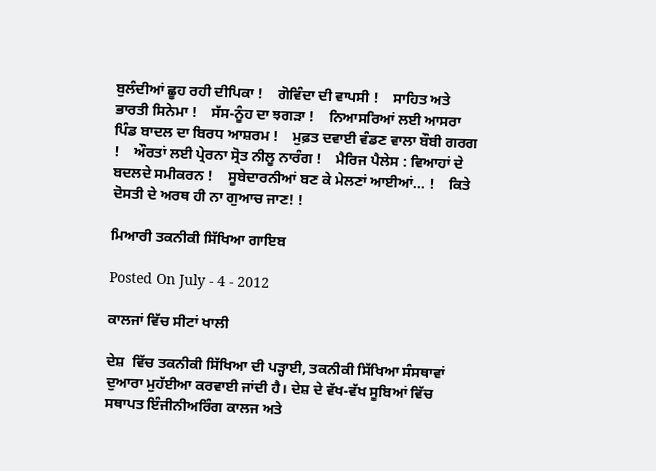ਬੁਲੰਦੀਆਂ ਛੂਹ ਰਹੀ ਦੀਪਿਕਾ !    ਗੋਵਿੰਦਾ ਦੀ ਵਾਪਸੀ !    ਸਾਹਿਤ ਅਤੇ ਭਾਰਤੀ ਸਿਨੇਮਾ !    ਸੱਸ-ਨੂੰਹ ਦਾ ਝਗੜਾ !    ਨਿਆਸਰਿਆਂ ਲਈ ਆਸਰਾ ਪਿੰਡ ਬਾਦਲ ਦਾ ਬਿਰਧ ਆਸ਼ਰਮ !    ਮੁਫ਼ਤ ਦਵਾਈ ਵੰਡਣ ਵਾਲਾ ਬੌਬੀ ਗਰਗ !    ਔਰਤਾਂ ਲਈ ਪ੍ਰੇਰਨਾ ਸ੍ਰੋਤ ਨੀਲੂ ਨਾਰੰਗ !    ਮੈਰਿਜ ਪੈਲੇਸ : ਵਿਆਹਾਂ ਦੇ ਬਦਲਦੇ ਸਮੀਕਰਨ !    ਸੂਬੇਦਾਰਨੀਆਂ ਬਣ ਕੇ ਮੇਲਣਾਂ ਆਈਆਂ... !    ਕਿਤੇ ਦੋਸਤੀ ਦੇ ਅਰਥ ਹੀ ਨਾ ਗੁਆਚ ਜਾਣ! !

ਮਿਆਰੀ ਤਕਨੀਕੀ ਸਿੱਖਿਆ ਗਾਇਬ

Posted On July - 4 - 2012

ਕਾਲਜਾਂ ਵਿੱਚ ਸੀਟਾਂ ਖਾਲੀ

ਦੇਸ਼  ਵਿੱਚ ਤਕਨੀਕੀ ਸਿੱਖਿਆ ਦੀ ਪੜ੍ਹਾਈ, ਤਕਨੀਕੀ ਸਿੱਖਿਆ ਸੰਸਥਾਵਾਂ ਦੁਆਰਾ ਮੁਹੱਈਆ ਕਰਵਾਈ ਜਾਂਦੀ ਹੈ। ਦੇਸ਼ ਦੇ ਵੱਖ-ਵੱਖ ਸੂਬਿਆਂ ਵਿੱਚ ਸਥਾਪਤ ਇੰਜੀਨੀਅਰਿੰਗ ਕਾਲਜ ਅਤੇ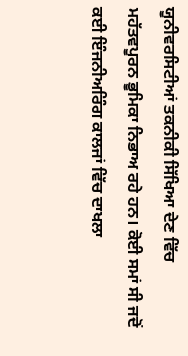ਯੂਨੀਵਰਸਿਟੀਆਂ ਤਕਨੀਕੀ ਸਿੱਖਿਆ ਦੇਣ ਵਿੱਚ ਮਹੱਤਵਪੂਰਨ ਭੂਮਿਕਾ ਨਿਭਾਅ ਰਹੇ ਹਨ। ਕੋਈ ਸਮਾਂ ਸੀ ਜਦੋਂ ਕਈ ਇੰਜਨੀਅਰਿੰਗ ਕਾਲਜਾਂ ਵਿੱਚ ਦਾਖਲਾ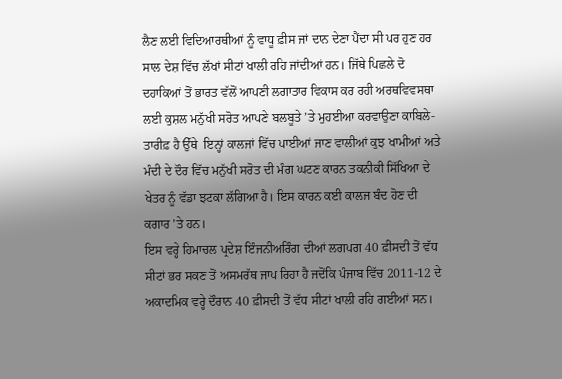ਲੈਣ ਲਈ ਵਿਦਿਆਰਥੀਆਂ ਨੂੰ ਵਾਧੂ ਫ਼ੀਸ ਜਾਂ ਦਾਨ ਦੇਣਾ ਪੈਂਦਾ ਸੀ ਪਰ ਹੁਣ ਹਰ ਸਾਲ ਦੇਸ਼ ਵਿੱਚ ਲੱਖਾਂ ਸੀਟਾਂ ਖਾਲੀ ਰਹਿ ਜਾਂਦੀਆਂ ਹਨ। ਜਿੱਥੇ ਪਿਛਲੇ ਦੋ ਦਹਾਕਿਆਂ ਤੋਂ ਭਾਰਤ ਵੱਲੋਂ ਆਪਣੀ ਲਗਾਤਾਰ ਵਿਕਾਸ ਕਰ ਰਹੀ ਅਰਥਵਿਵਸਥਾ ਲਈ ਕੁਸ਼ਲ ਮਨੁੱਖੀ ਸਰੋਤ ਆਪਣੇ ਬਲਬੂਤੇ ’ਤੇ ਮੁਹਈਆ ਕਰਵਾਉਣਾ ਕਾਬਿਲੇ-ਤਾਰੀਫ਼ ਹੈ ਉੱਥੇ  ਇਨ੍ਹਾਂ ਕਾਲਜਾਂ ਵਿੱਚ ਪਾਈਆਂ ਜਾਣ ਵਾਲੀਆਂ ਕੁਝ ਖਾਮੀਆਂ ਅਤੇ ਮੰਦੀ ਦੇ ਦੌਰ ਵਿੱਚ ਮਨੁੱਖੀ ਸਰੋਤ ਦੀ ਮੰਗ ਘਟਣ ਕਾਰਨ ਤਕਨੀਕੀ ਸਿੱਖਿਆ ਦੇ ਖੇਤਰ ਨੂੰ ਵੱਡਾ ਝਟਕਾ ਲੱਗਿਆ ਹੈ। ਇਸ ਕਾਰਨ ਕਈ ਕਾਲਜ ਬੰਦ ਹੋਣ ਦੀ ਕਗਾਰ ’ਤੇ ਹਨ।
ਇਸ ਵਰ੍ਹੇ ਹਿਮਾਚਲ ਪ੍ਰਦੇਸ਼ ਇੰਜਨੀਅਰਿੰਗ ਦੀਆਂ ਲਗਪਗ 40 ਫ਼ੀਸਦੀ ਤੋਂ ਵੱਧ ਸੀਟਾਂ ਭਰ ਸਕਣ ਤੋਂ ਅਸਮਰੱਥ ਜਾਪ ਰਿਹਾ ਹੈ ਜਦੋਂਕਿ ਪੰਜਾਬ ਵਿੱਚ 2011-12 ਦੇ ਅਕਾਦਮਿਕ ਵਰ੍ਹੇ ਦੌਰਾਨ 40 ਫ਼ੀਸਦੀ ਤੋਂ ਵੱਧ ਸੀਟਾਂ ਖਾਲੀ ਰਹਿ ਗਈਆਂ ਸਨ।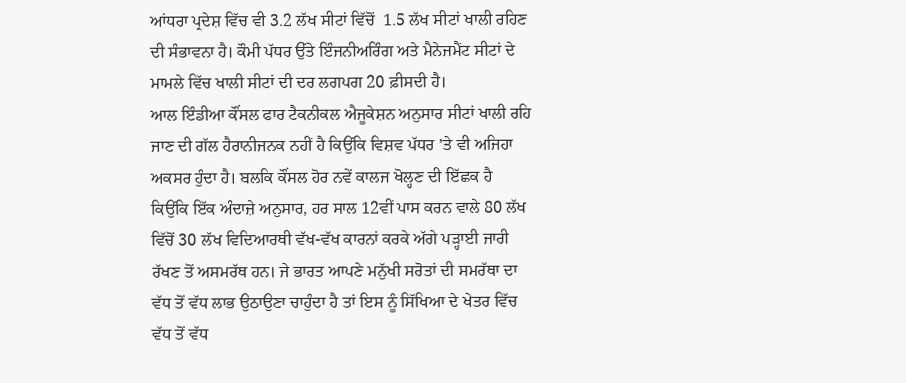ਆਂਧਰਾ ਪ੍ਰਦੇਸ਼ ਵਿੱਚ ਵੀ 3.2 ਲੱਖ ਸੀਟਾਂ ਵਿੱਚੋਂ  1.5 ਲੱਖ ਸੀਟਾਂ ਖਾਲੀ ਰਹਿਣ ਦੀ ਸੰਭਾਵਨਾ ਹੈ। ਕੌਮੀ ਪੱਧਰ ਉੱਤੇ ਇੰਜਨੀਅਰਿੰਗ ਅਤੇ ਮੈਨੇਜਮੈਂਟ ਸੀਟਾਂ ਦੇ ਮਾਮਲੇ ਵਿੱਚ ਖਾਲੀ ਸੀਟਾਂ ਦੀ ਦਰ ਲਗਪਗ 20 ਫ਼ੀਸਦੀ ਹੈ।
ਆਲ ਇੰਡੀਆ ਕੌਂਸਲ ਫਾਰ ਟੈਕਨੀਕਲ ਐਜੂਕੇਸ਼ਨ ਅਨੁਸਾਰ ਸੀਟਾਂ ਖਾਲੀ ਰਹਿ ਜਾਣ ਦੀ ਗੱਲ ਹੈਰਾਨੀਜਨਕ ਨਹੀਂ ਹੈ ਕਿਉਂਕਿ ਵਿਸ਼ਵ ਪੱਧਰ ’ਤੇ ਵੀ ਅਜਿਹਾ ਅਕਸਰ ਹੁੰਦਾ ਹੈ। ਬਲਕਿ ਕੌਂਸਲ ਹੋਰ ਨਵੇਂ ਕਾਲਜ ਖੋਲ੍ਹਣ ਦੀ ਇੱਛਕ ਹੈ ਕਿਉਂਕਿ ਇੱਕ ਅੰਦਾਜ਼ੇ ਅਨੁਸਾਰ, ਹਰ ਸਾਲ 12ਵੀਂ ਪਾਸ ਕਰਨ ਵਾਲੇ 80 ਲੱਖ ਵਿੱਚੋਂ 30 ਲੱਖ ਵਿਦਿਆਰਥੀ ਵੱਖ-ਵੱਖ ਕਾਰਨਾਂ ਕਰਕੇ ਅੱਗੇ ਪੜ੍ਹਾਈ ਜਾਰੀ ਰੱਖਣ ਤੋਂ ਅਸਮਰੱਥ ਹਨ। ਜੇ ਭਾਰਤ ਆਪਣੇ ਮਨੁੱਖੀ ਸਰੋਤਾਂ ਦੀ ਸਮਰੱਥਾ ਦਾ ਵੱਧ ਤੋਂ ਵੱਧ ਲਾਭ ਉਠਾਉਣਾ ਚਾਹੁੰਦਾ ਹੈ ਤਾਂ ਇਸ ਨੂੰ ਸਿੱਖਿਆ ਦੇ ਖੇਤਰ ਵਿੱਚ ਵੱਧ ਤੋਂ ਵੱਧ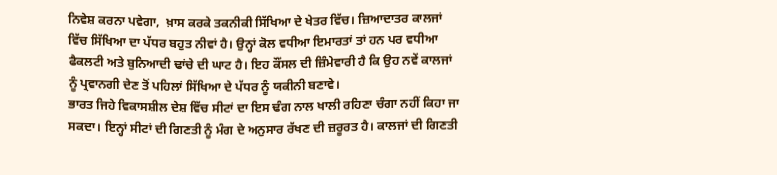ਨਿਵੇਸ਼ ਕਰਨਾ ਪਵੇਗਾ,  ਖ਼ਾਸ ਕਰਕੇ ਤਕਨੀਕੀ ਸਿੱਖਿਆ ਦੇ ਖੇਤਰ ਵਿੱਚ। ਜ਼ਿਆਦਾਤਰ ਕਾਲਜਾਂ ਵਿੱਚ ਸਿੱਖਿਆ ਦਾ ਪੱਧਰ ਬਹੁਤ ਨੀਵਾਂ ਹੈ। ਉਨ੍ਹਾਂ ਕੋਲ ਵਧੀਆ ਇਮਾਰਤਾਂ ਤਾਂ ਹਨ ਪਰ ਵਧੀਆ ਫੈਕਲਟੀ ਅਤੇ ਬੁਨਿਆਦੀ ਢਾਂਚੇ ਦੀ ਘਾਟ ਹੈ। ਇਹ ਕੌਂਸਲ ਦੀ ਜ਼ਿੰਮੇਵਾਰੀ ਹੈ ਕਿ ਉਹ ਨਵੇਂ ਕਾਲਜਾਂ ਨੂੰ ਪ੍ਰਵਾਨਗੀ ਦੇਣ ਤੋਂ ਪਹਿਲਾਂ ਸਿੱਖਿਆ ਦੇ ਪੱਧਰ ਨੂੰ ਯਕੀਨੀ ਬਣਾਵੇ।
ਭਾਰਤ ਜਿਹੇ ਵਿਕਾਸਸ਼ੀਲ ਦੇਸ਼ ਵਿੱਚ ਸੀਟਾਂ ਦਾ ਇਸ ਢੰਗ ਨਾਲ ਖਾਲੀ ਰਹਿਣਾ ਚੰਗਾ ਨਹੀਂ ਕਿਹਾ ਜਾ ਸਕਦਾ। ਇਨ੍ਹਾਂ ਸੀਟਾਂ ਦੀ ਗਿਣਤੀ ਨੂੰ ਮੰਗ ਦੇ ਅਨੁਸਾਰ ਰੱਖਣ ਦੀ ਜ਼ਰੂਰਤ ਹੈ। ਕਾਲਜਾਂ ਦੀ ਗਿਣਤੀ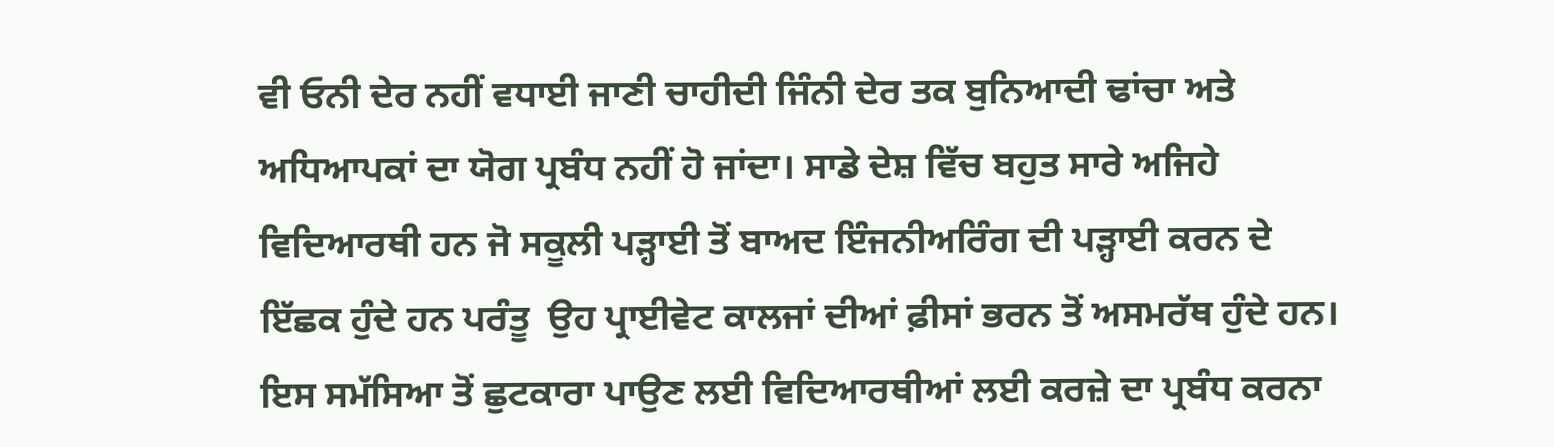ਵੀ ਓਨੀ ਦੇਰ ਨਹੀਂ ਵਧਾਈ ਜਾਣੀ ਚਾਹੀਦੀ ਜਿੰਨੀ ਦੇਰ ਤਕ ਬੁਨਿਆਦੀ ਢਾਂਚਾ ਅਤੇ ਅਧਿਆਪਕਾਂ ਦਾ ਯੋਗ ਪ੍ਰਬੰਧ ਨਹੀਂ ਹੋ ਜਾਂਦਾ। ਸਾਡੇ ਦੇਸ਼ ਵਿੱਚ ਬਹੁਤ ਸਾਰੇ ਅਜਿਹੇ ਵਿਦਿਆਰਥੀ ਹਨ ਜੋ ਸਕੂਲੀ ਪੜ੍ਹਾਈ ਤੋਂ ਬਾਅਦ ਇੰਜਨੀਅਰਿੰਗ ਦੀ ਪੜ੍ਹਾਈ ਕਰਨ ਦੇ ਇੱਛਕ ਹੁੰਦੇ ਹਨ ਪਰੰਤੂ  ਉਹ ਪ੍ਰਾਈਵੇਟ ਕਾਲਜਾਂ ਦੀਆਂ ਫ਼ੀਸਾਂ ਭਰਨ ਤੋਂ ਅਸਮਰੱਥ ਹੁੰਦੇ ਹਨ। ਇਸ ਸਮੱਸਿਆ ਤੋਂ ਛੁਟਕਾਰਾ ਪਾਉਣ ਲਈ ਵਿਦਿਆਰਥੀਆਂ ਲਈ ਕਰਜ਼ੇ ਦਾ ਪ੍ਰਬੰਧ ਕਰਨਾ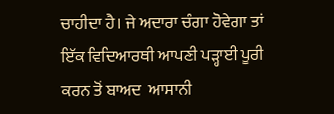ਚਾਹੀਦਾ ਹੈ। ਜੇ ਅਦਾਰਾ ਚੰਗਾ ਹੋਵੇਗਾ ਤਾਂ ਇੱਕ ਵਿਦਿਆਰਥੀ ਆਪਣੀ ਪੜ੍ਹਾਈ ਪੂਰੀ ਕਰਨ ਤੋਂ ਬਾਅਦ  ਆਸਾਨੀ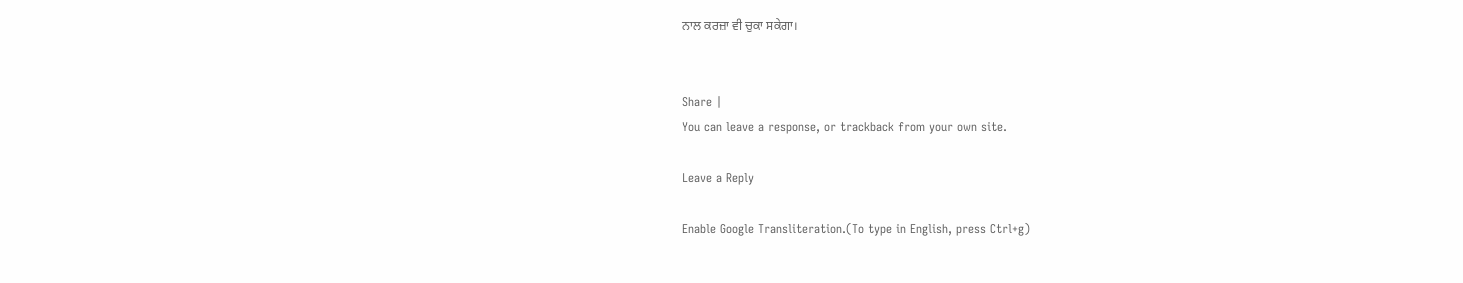ਨਾਲ ਕਰਜ਼ਾ ਵੀ ਚੁਕਾ ਸਕੇਗਾ।


Share |
You can leave a response, or trackback from your own site.

Leave a Reply

Enable Google Transliteration.(To type in English, press Ctrl+g)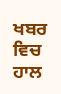ਖਬਰ ਵਿਚ ਹਾਲ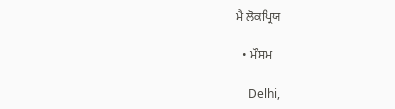ਮੈ ਲੋਕਪ੍ਰਿਯ

  • ਮੌਸਮ

    Delhi,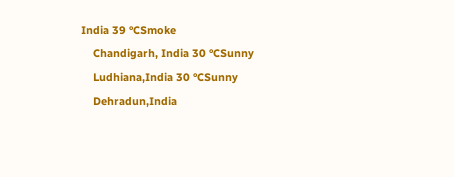India 39 °CSmoke
    Chandigarh, India 30 °CSunny
    Ludhiana,India 30 °CSunny
    Dehradun,India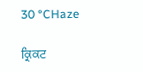30 °CHaze

ਕ੍ਰਿਕਟ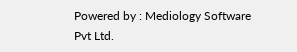Powered by : Mediology Software Pvt Ltd.